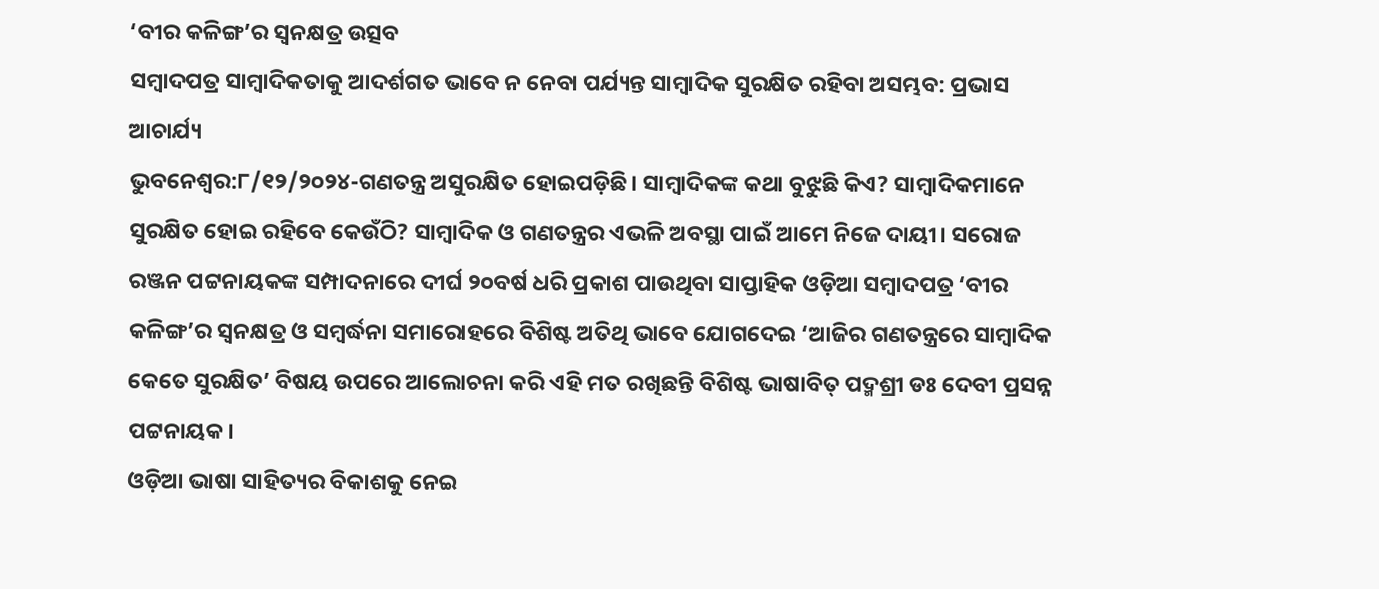‘ବୀର କଳିଙ୍ଗ’ର ସ୍ୱନକ୍ଷତ୍ର ଉତ୍ସବ
ସମ୍ବାଦପତ୍ର ସାମ୍ବାଦିକତାକୁ ଆଦର୍ଶଗତ ଭାବେ ନ ନେବା ପର୍ଯ୍ୟନ୍ତ ସାମ୍ବାଦିକ ସୁରକ୍ଷିତ ରହିବା ଅସମ୍ଭବ: ପ୍ରଭାସ ଆଚାର୍ଯ୍ୟ
ଭୁବନେଶ୍ୱର:୮/୧୨/୨୦୨୪-ଗଣତନ୍ତ୍ର ଅସୁରକ୍ଷିତ ହୋଇପଡ଼ିଛି। ସାମ୍ବାଦିକଙ୍କ କଥା ବୁଝୁଛି କିଏ? ସାମ୍ବାଦିକମାନେ ସୁରକ୍ଷିତ ହୋଇ ରହିବେ କେଉଁଠି? ସାମ୍ବାଦିକ ଓ ଗଣତନ୍ତ୍ରର ଏଭଳି ଅବସ୍ଥା ପାଇଁ ଆମେ ନିଜେ ଦାୟୀ। ସରୋଜ ରଞ୍ଜନ ପଟ୍ଟନାୟକଙ୍କ ସମ୍ପାଦନାରେ ଦୀର୍ଘ ୨୦ବର୍ଷ ଧରି ପ୍ରକାଶ ପାଉଥିବା ସାପ୍ତାହିକ ଓଡ଼ିଆ ସମ୍ବାଦପତ୍ର ‘ବୀର କଳିଙ୍ଗ’ର ସ୍ୱନକ୍ଷତ୍ର ଓ ସମ୍ବର୍ଦ୍ଧନା ସମାରୋହରେ ବିଶିଷ୍ଟ ଅତିଥି ଭାବେ ଯୋଗଦେଇ ‘ଆଜିର ଗଣତନ୍ତ୍ରରେ ସାମ୍ବାଦିକ କେତେ ସୁରକ୍ଷିତ’ ବିଷୟ ଉପରେ ଆଲୋଚନା କରି ଏହି ମତ ରଖିଛନ୍ତି ବିଶିଷ୍ଟ ଭାଷାବିତ୍ ପଦ୍ମଶ୍ରୀ ଡଃ ଦେବୀ ପ୍ରସନ୍ନ ପଟ୍ଟନାୟକ।
ଓଡ଼ିଆ ଭାଷା ସାହିତ୍ୟର ବିକାଶକୁ ନେଇ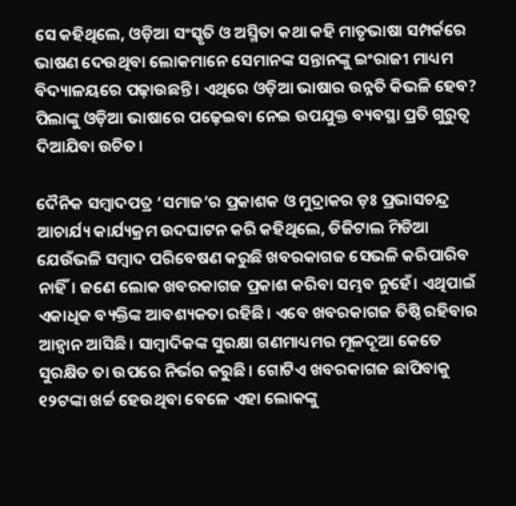ସେ କହିଥିଲେ, ଓଡ଼ିଆ ସଂସ୍କୃତି ଓ ଅସ୍ମିତା କଥା କହି ମାତୃଭାଷା ସମ୍ପର୍କରେ ଭାଷଣ ଦେଉଥିବା ଲୋକମାନେ ସେମାନଙ୍କ ସନ୍ତାନଙ୍କୁ ଇଂରାଜୀ ମାଧ୍ୟମ ବିଦ୍ୟାଳୟରେ ପଢ଼ାଉଛନ୍ତି। ଏଥିରେ ଓଡ଼ିଆ ଭାଷାର ଉନ୍ନତି କିଭଳି ହେବ? ପିଲାଙ୍କୁ ଓଡ଼ିଆ ଭାଷାରେ ପଢ଼େଇବା ନେଇ ଉପଯୁକ୍ତ ବ୍ୟବସ୍ଥା ପ୍ରତି ଗୁରୁତ୍ୱ ଦିଆଯିବା ଉଚିତ।

ଦୈନିକ ସମ୍ବାଦପତ୍ର ‘ସମାଜ’ର ପ୍ରକାଶକ ଓ ମୁଦ୍ରାକର ଡ଼ଃ ପ୍ରଭାସଚନ୍ଦ୍ର ଆଚାର୍ଯ୍ୟ କାର୍ଯ୍ୟକ୍ରମ ଉଦଘାଟନ କରି କହିଥିଲେ, ଡିଜିଟାଲ ମିଡିଆ ଯେଉଁଭଳି ସମ୍ବାଦ ପରିବେଷଣ କରୁଛି ଖବରକାଗଜ ସେଭଳି କରିପାରିବ ନାହିଁ। ଜଣେ ଲୋକ ଖବରକାଗଜ ପ୍ରକାଶ କରିବା ସମ୍ଭବ ନୁହେଁ। ଏଥିପାଇଁ ଏକାଧିକ ବ୍ୟକ୍ତିଙ୍କ ଆବଶ୍ୟକତା ରହିଛି। ଏବେ ଖବରକାଗଜ ତିଷ୍ଠି ରହିବାର ଆହ୍ୱାନ ଆସିଛି। ସାମ୍ବାଦିକଙ୍କ ସୁରକ୍ଷା ଗଣମାଧ୍ୟମର ମୂଳଦୂଆ କେତେ ସୁରକ୍ଷିତ ତା ଉପରେ ନିର୍ଭର କରୁଛି। ଗୋଟିଏ ଖବରକାଗଜ ଛାପିବାକୁ ୧୨ଟଙ୍କା ଖର୍ଚ୍ଚ ହେଉଥିବା ବେଳେ ଏହା ଲୋକଙ୍କୁ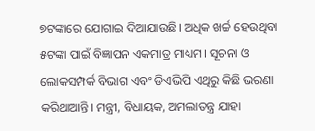୭ଟଙ୍କାରେ ଯୋଗାଇ ଦିଆଯାଉଛି। ଅଧିକ ଖର୍ଚ୍ଚ ହେଉଥିବା ୫ଟଙ୍କା ପାଇଁ ବିଜ୍ଞାପନ ଏକମାତ୍ର ମାଧ୍ୟମ। ସୂଚନା ଓ ଲୋକସମ୍ପର୍କ ବିଭାଗ ଏବଂ ଡିଏଭିପି ଏଥିରୁ କିଛି ଭରଣା କରିଥାଆନ୍ତି। ମନ୍ତ୍ରୀ, ବିଧାୟକ, ଅମଲାତନ୍ତ୍ର ଯାହା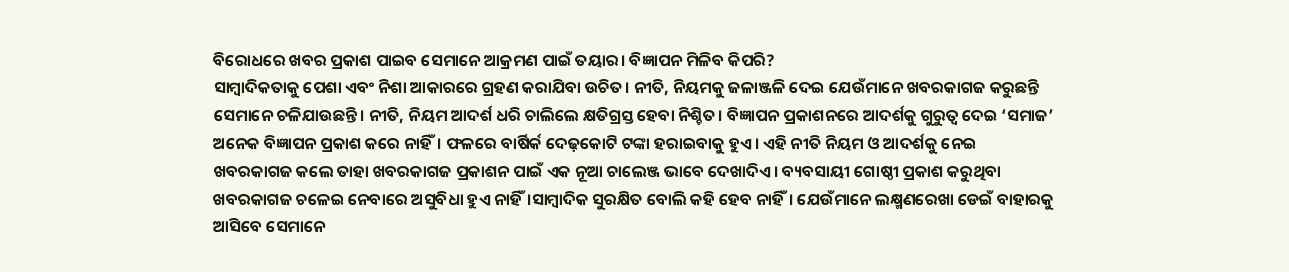ବିରୋଧରେ ଖବର ପ୍ରକାଶ ପାଇବ ସେମାନେ ଆକ୍ରମଣ ପାଇଁ ତୟାର। ବିଜ୍ଞାପନ ମିଳିବ କିପରି?
ସାମ୍ବାଦିକତାକୁ ପେଶା ଏବଂ ନିଶା ଆକାରରେ ଗ୍ରହଣ କରାଯିବା ଉଚିତ। ନୀତି, ନିୟମକୁ ଜଳାଞ୍ଜଳି ଦେଇ ଯେଉଁମାନେ ଖବରକାଗଜ କରୁଛନ୍ତି ସେମାନେ ଚଳିଯାଉଛନ୍ତି। ନୀତି, ନିୟମ ଆଦର୍ଶ ଧରି ଚାଲିଲେ କ୍ଷତିଗ୍ରସ୍ତ ହେବା ନିଶ୍ଚିତ। ବିଜ୍ଞାପନ ପ୍ରକାଶନରେ ଆଦର୍ଶକୁ ଗୁରୁତ୍ୱ ଦେଇ ‘ସମାଜ’ ଅନେକ ବିଜ୍ଞାପନ ପ୍ରକାଶ କରେ ନାହିଁ। ଫଳରେ ବାର୍ଷିର୍କ ଦେଢ଼କୋଟି ଟଙ୍କା ହରାଇବାକୁ ହୁଏ। ଏହି ନୀତି ନିୟମ ଓ ଆଦର୍ଶକୁ ନେଇ ଖବରକାଗଜ କଲେ ତାହା ଖବରକାଗଜ ପ୍ରକାଶନ ପାଇଁ ଏକ ନୂଆ ଚାଲେଞ୍ଜ ଭାବେ ଦେଖାଦିଏ। ବ୍ୟବସାୟୀ ଗୋଷ୍ଠୀ ପ୍ରକାଶ କରୁଥିବା ଖବରକାଗଜ ଚଳେଇ ନେବାରେ ଅସୁବିଧା ହୁଏ ନାହିଁ।ସାମ୍ବାଦିକ ସୁରକ୍ଷିତ ବୋଲି କହି ହେବ ନାହିଁ। ଯେଉଁମାନେ ଲକ୍ଷ୍ମଣରେଖା ଡେଇଁ ବାହାରକୁ ଆସିବେ ସେମାନେ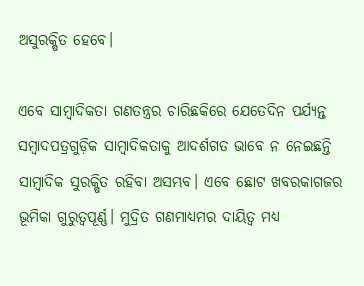ଅସୁରକ୍ଷିତ ହେବେ।

ଏବେ ସାମ୍ବାଦିକତା ଗଣତନ୍ତ୍ରର ଚାରିଛକିରେ ଯେତେଦିନ ପର୍ଯ୍ୟନ୍ତ ସମ୍ବାଦପତ୍ରଗୁଡ଼ିକ ସାମ୍ବାଦିକତାକୁ ଆଦର୍ଶଗତ ଭାବେ ନ ନେଇଛନ୍ତି ସାମ୍ବାଦିକ ସୁରକ୍ଷିତ ରହିବା ଅସମ୍ଭବ। ଏବେ ଛୋଟ ଖବରକାଗଜର ଭୂମିକା ଗୁରୁତ୍ୱପୂର୍ଣ୍ଣ। ମୁଦ୍ରିତ ଗଣମାଧ୍ୟମର ଦାୟିତ୍ୱ ମଧ୍ୟ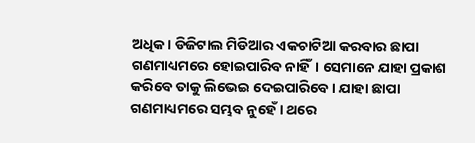ଅଧିକ। ଡିଜିଟାଲ ମିଡିଆର ଏକଚାଟିଆ କରବାର ଛାପା ଗଣମାଧ୍ୟମରେ ହୋଇପାରିବ ନାହିଁ। ସେମାନେ ଯାହା ପ୍ରକାଶ କରିବେ ତାକୁ ଲିଭେଇ ଦେଇପାରିବେ। ଯାହା ଛାପା ଗଣମାଧ୍ୟମରେ ସମ୍ଭବ ନୁହେଁ। ଥରେ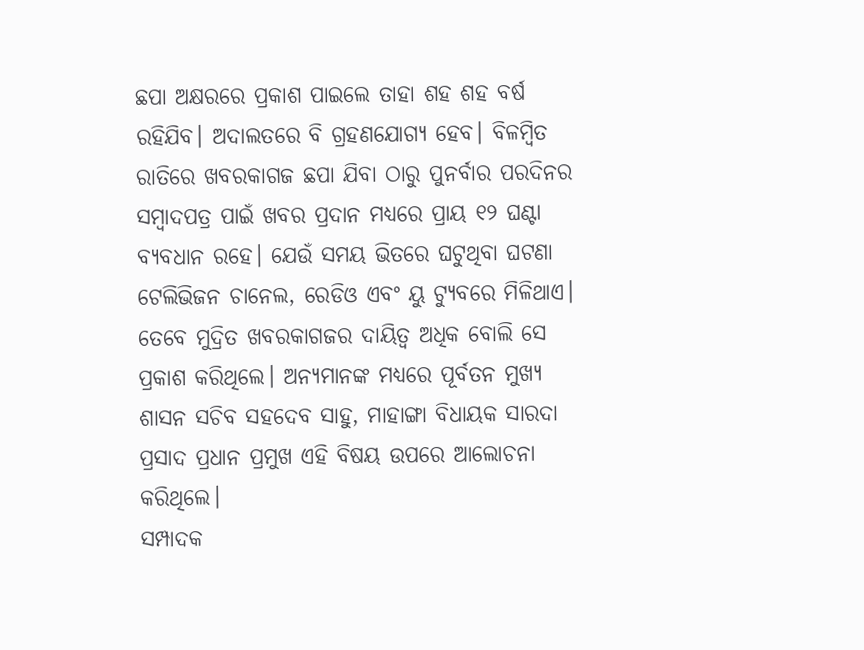ଛପା ଅକ୍ଷରରେ ପ୍ରକାଶ ପାଇଲେ ତାହା ଶହ ଶହ ବର୍ଷ ରହିଯିବ। ଅଦାଲତରେ ବି ଗ୍ରହଣଯୋଗ୍ୟ ହେବ। ବିଳମ୍ବିତ ରାତିରେ ଖବରକାଗଜ ଛପା ଯିବା ଠାରୁ ପୁନର୍ବାର ପରଦିନର ସମ୍ବାଦପତ୍ର ପାଇଁ ଖବର ପ୍ରଦାନ ମଧ୍ୟରେ ପ୍ରାୟ ୧୨ ଘଣ୍ଟା ବ୍ୟବଧାନ ରହେ। ଯେଉଁ ସମୟ ଭିତରେ ଘଟୁଥିବା ଘଟଣା ଟେଲିଭିଜନ ଚାନେଲ, ରେଡିଓ ଏବଂ ୟୁ ଟ୍ୟୁବରେ ମିଳିଥାଏ। ତେବେ ମୁଦ୍ରିତ ଖବରକାଗଜର ଦାୟିତ୍ୱ ଅଧିକ ବୋଲି ସେ ପ୍ରକାଶ କରିଥିଲେ। ଅନ୍ୟମାନଙ୍କ ମଧ୍ୟରେ ପୂର୍ବତନ ମୁଖ୍ୟ ଶାସନ ସଚିବ ସହଦେବ ସାହୁ, ମାହାଙ୍ଗା ବିଧାୟକ ସାରଦା ପ୍ରସାଦ ପ୍ରଧାନ ପ୍ରମୁଖ ଏହି ବିଷୟ ଉପରେ ଆଲୋଚନା କରିଥିଲେ।
ସମ୍ପାଦକ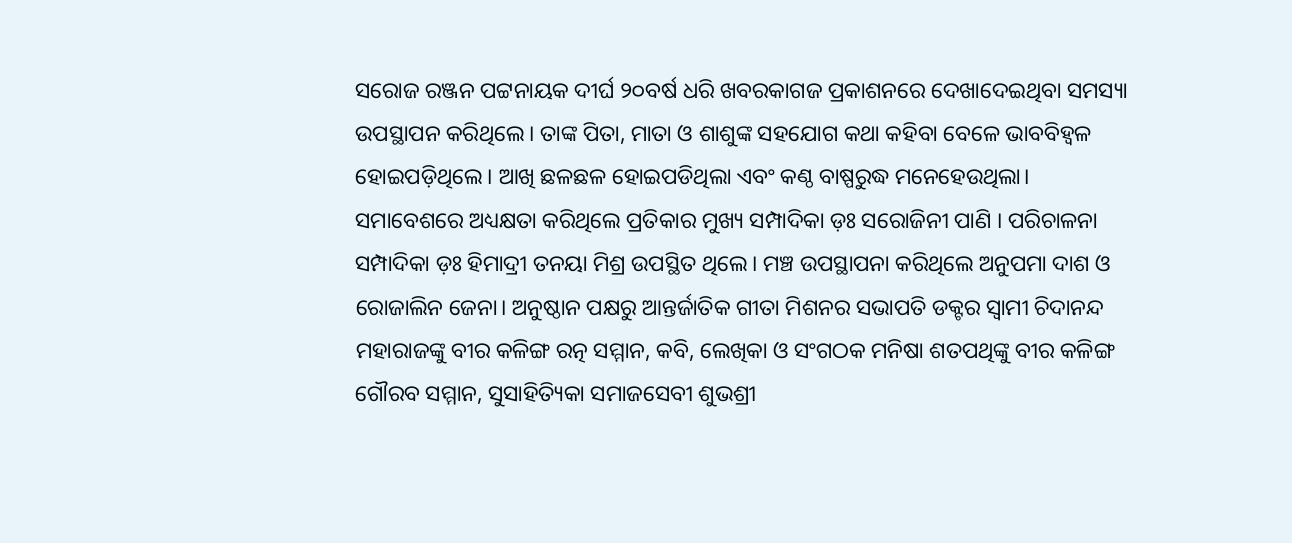ସରୋଜ ରଞ୍ଜନ ପଟ୍ଟନାୟକ ଦୀର୍ଘ ୨୦ବର୍ଷ ଧରି ଖବରକାଗଜ ପ୍ରକାଶନରେ ଦେଖାଦେଇଥିବା ସମସ୍ୟା ଉପସ୍ଥାପନ କରିଥିଲେ। ତାଙ୍କ ପିତା, ମାତା ଓ ଶାଶୁଙ୍କ ସହଯୋଗ କଥା କହିବା ବେଳେ ଭାବବିହ୍ୱଳ ହୋଇପଡ଼ିଥିଲେ। ଆଖି ଛଳଛଳ ହୋଇପଡିଥିଲା ଏବଂ କଣ୍ଠ ବାଷ୍ପରୁଦ୍ଧ ମନେହେଉଥିଲା।
ସମାବେଶରେ ଅଧ୍ୟକ୍ଷତା କରିଥିଲେ ପ୍ରତିକାର ମୁଖ୍ୟ ସମ୍ପାଦିକା ଡ଼ଃ ସରୋଜିନୀ ପାଣି । ପରିଚାଳନା ସମ୍ପାଦିକା ଡ଼ଃ ହିମାଦ୍ରୀ ତନୟା ମିଶ୍ର ଉପସ୍ଥିତ ଥିଲେ। ମଞ୍ଚ ଉପସ୍ଥାପନା କରିଥିଲେ ଅନୁପମା ଦାଶ ଓ ରୋଜାଲିନ ଜେନା। ଅନୁଷ୍ଠାନ ପକ୍ଷରୁ ଆନ୍ତର୍ଜାତିକ ଗୀତା ମିଶନର ସଭାପତି ଡକ୍ଟର ସ୍ୱାମୀ ଚିଦାନନ୍ଦ ମହାରାଜଙ୍କୁ ବୀର କଳିଙ୍ଗ ରତ୍ନ ସମ୍ମାନ, କବି, ଲେଖିକା ଓ ସଂଗଠକ ମନିଷା ଶତପଥିଙ୍କୁ ବୀର କଳିଙ୍ଗ ଗୌରବ ସମ୍ମାନ, ସୁସାହିତ୍ୟିକା ସମାଜସେବୀ ଶୁଭଶ୍ରୀ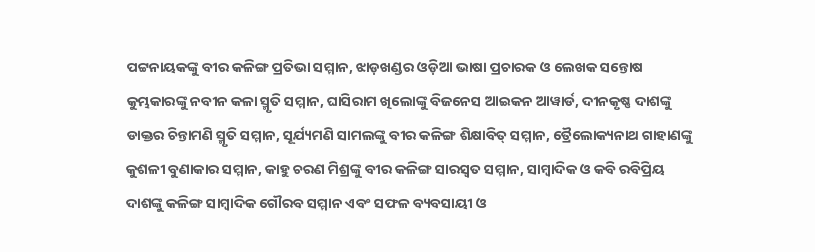ପଟ୍ଟନାୟକଙ୍କୁ ବୀର କଳିଙ୍ଗ ପ୍ରତିଭା ସମ୍ମାନ, ଝାଡ଼ଖଣ୍ଡର ଓଡ଼ିଆ ଭାଷା ପ୍ରଚାରକ ଓ ଲେଖକ ସନ୍ତୋଷ କୁମ୍ଭକାରଙ୍କୁ ନବୀନ କଳା ସ୍ମୃତି ସମ୍ମାନ, ଘାସିରାମ ଖିଲୋଙ୍କୁ ବିଜନେସ ଆଇକନ ଆୱାର୍ଡ, ଦୀନକୃଷ୍ଣ ଦାଶଙ୍କୁ ଡାକ୍ତର ଚିନ୍ତାମଣି ସ୍ମୃତି ସମ୍ମାନ, ସୂର୍ଯ୍ୟମଣି ସାମଲଙ୍କୁ ବୀର କଳିଙ୍ଗ ଶିକ୍ଷାବିତ୍ ସମ୍ମାନ, ତ୍ରୈଲୋକ୍ୟନାଥ ଗାହାଣଙ୍କୁ କୁଶଳୀ ବୁଣାକାର ସମ୍ମାନ, କାହୁ ଚରଣ ମିଶ୍ରଙ୍କୁ ବୀର କଳିଙ୍ଗ ସାରସ୍ୱତ ସମ୍ମାନ, ସାମ୍ବାଦିକ ଓ କବି ରବିପ୍ରିୟ ଦାଶଙ୍କୁ କଳିଙ୍ଗ ସାମ୍ବାଦିକ ଗୌରବ ସମ୍ମାନ ଏବଂ ସଫଳ ବ୍ୟବସାୟୀ ଓ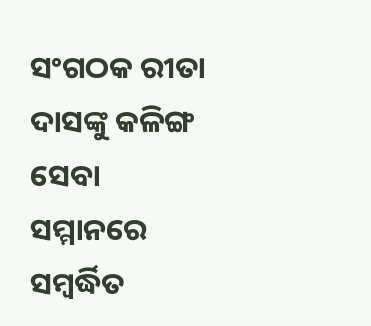ସଂଗଠକ ରୀତା ଦାସଙ୍କୁ କଳିଙ୍ଗ ସେବା ସମ୍ମାନରେ ସମ୍ବର୍ଦ୍ଧିତ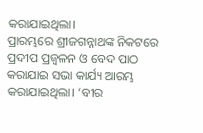କରାଯାଇଥିଲା।
ପ୍ରାରମ୍ଭରେ ଶ୍ରୀଜଗନ୍ନାଥଙ୍କ ନିକଟରେ ପ୍ରଦୀପ ପ୍ରଜ୍ୱଳନ ଓ ବେଦ ପାଠ କରାଯାଇ ସଭା କାର୍ଯ୍ୟ ଆରମ୍ଭ କରାଯାଇଥିଲା। ‘ବୀର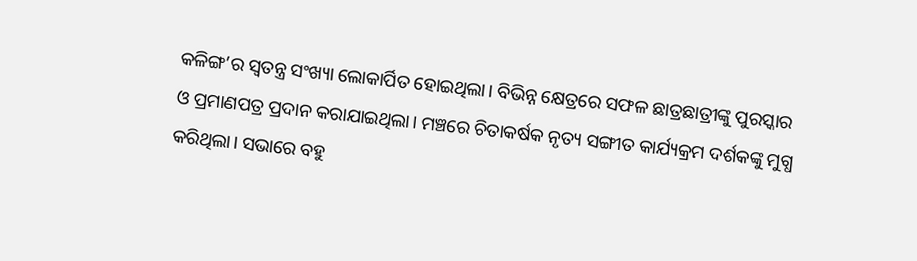କଳିଙ୍ଗ’ର ସ୍ୱତନ୍ତ୍ର ସଂଖ୍ୟା ଲୋକାର୍ପିତ ହୋଇଥିଲା। ବିଭିନ୍ନ କ୍ଷେତ୍ରରେ ସଫଳ ଛାତ୍ରଛାତ୍ରୀଙ୍କୁ ପୁରସ୍କାର ଓ ପ୍ରମାଣପତ୍ର ପ୍ରଦାନ କରାଯାଇଥିଲା। ମଞ୍ଚରେ ଚିତାକର୍ଷକ ନୃତ୍ୟ ସଙ୍ଗୀତ କାର୍ଯ୍ୟକ୍ରମ ଦର୍ଶକଙ୍କୁ ମୁଗ୍ଧ କରିଥିଲା। ସଭାରେ ବହୁ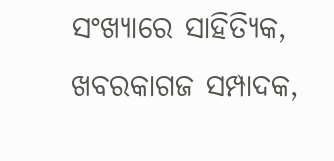ସଂଖ୍ୟାରେ ସାହିତ୍ୟିକ, ଖବରକାଗଜ ସମ୍ପାଦକ,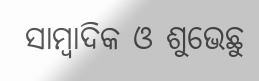ସାମ୍ବାଦିକ ଓ ଶୁଭେଛୁ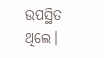ଉପସ୍ଥିତ ଥିଲେ।